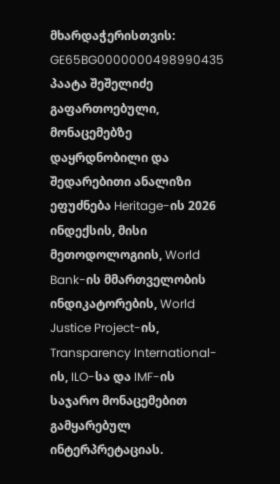მხარდაჭერისთვის: GE65BG0000000498990435
პაატა შეშელიძე
გაფართოებული, მონაცემებზე დაყრდნობილი და შედარებითი ანალიზი ეფუძნება Heritage-ის 2026 ინდექსის, მისი მეთოდოლოგიის, World Bank-ის მმართველობის ინდიკატორების, World Justice Project-ის, Transparency International-ის, ILO-სა და IMF-ის საჯარო მონაცემებით გამყარებულ ინტერპრეტაციას.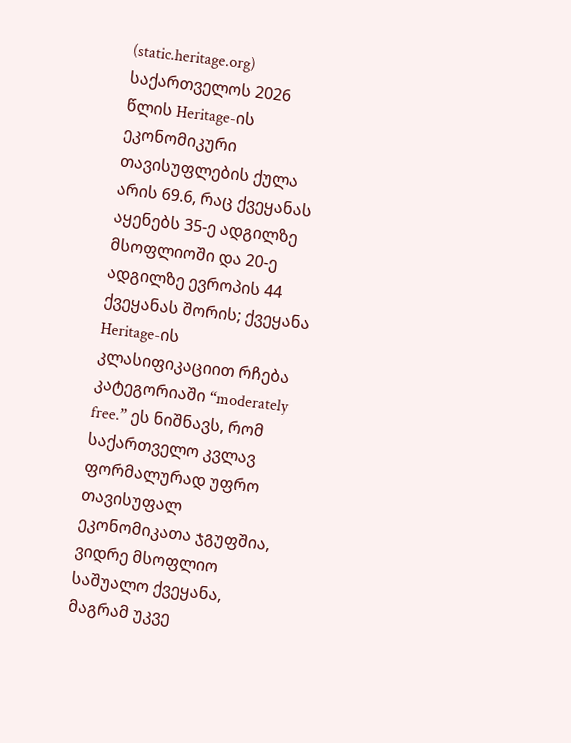(static.heritage.org)
საქართველოს 2026 წლის Heritage-ის ეკონომიკური თავისუფლების ქულა არის 69.6, რაც ქვეყანას აყენებს 35-ე ადგილზე მსოფლიოში და 20-ე ადგილზე ევროპის 44 ქვეყანას შორის; ქვეყანა Heritage-ის კლასიფიკაციით რჩება კატეგორიაში “moderately free.” ეს ნიშნავს, რომ საქართველო კვლავ ფორმალურად უფრო თავისუფალ ეკონომიკათა ჯგუფშია, ვიდრე მსოფლიო საშუალო ქვეყანა, მაგრამ უკვე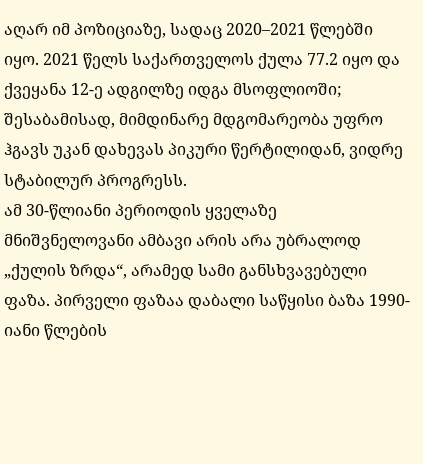აღარ იმ პოზიციაზე, სადაც 2020–2021 წლებში იყო. 2021 წელს საქართველოს ქულა 77.2 იყო და ქვეყანა 12-ე ადგილზე იდგა მსოფლიოში; შესაბამისად, მიმდინარე მდგომარეობა უფრო ჰგავს უკან დახევას პიკური წერტილიდან, ვიდრე სტაბილურ პროგრესს.
ამ 30-წლიანი პერიოდის ყველაზე მნიშვნელოვანი ამბავი არის არა უბრალოდ „ქულის ზრდა“, არამედ სამი განსხვავებული ფაზა. პირველი ფაზაა დაბალი საწყისი ბაზა 1990-იანი წლების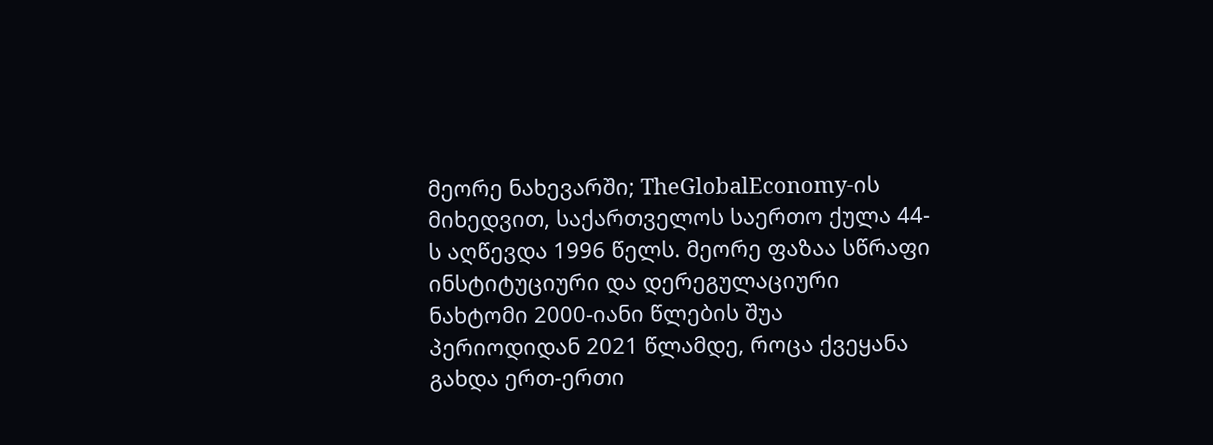მეორე ნახევარში; TheGlobalEconomy-ის მიხედვით, საქართველოს საერთო ქულა 44-ს აღწევდა 1996 წელს. მეორე ფაზაა სწრაფი ინსტიტუციური და დერეგულაციური ნახტომი 2000-იანი წლების შუა პერიოდიდან 2021 წლამდე, როცა ქვეყანა გახდა ერთ-ერთი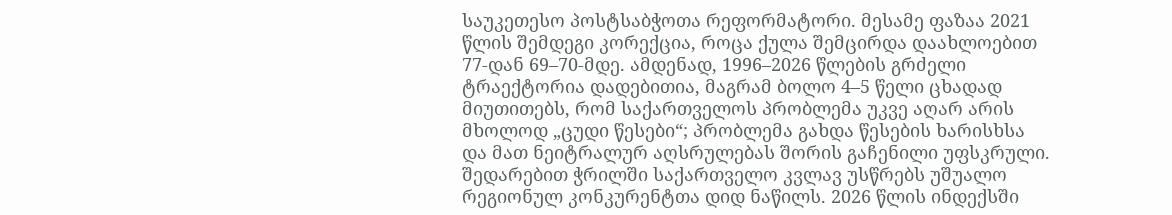საუკეთესო პოსტსაბჭოთა რეფორმატორი. მესამე ფაზაა 2021 წლის შემდეგი კორექცია, როცა ქულა შემცირდა დაახლოებით 77-დან 69–70-მდე. ამდენად, 1996–2026 წლების გრძელი ტრაექტორია დადებითია, მაგრამ ბოლო 4–5 წელი ცხადად მიუთითებს, რომ საქართველოს პრობლემა უკვე აღარ არის მხოლოდ „ცუდი წესები“; პრობლემა გახდა წესების ხარისხსა და მათ ნეიტრალურ აღსრულებას შორის გაჩენილი უფსკრული.
შედარებით ჭრილში საქართველო კვლავ უსწრებს უშუალო რეგიონულ კონკურენტთა დიდ ნაწილს. 2026 წლის ინდექსში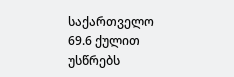საქართველო 69.6 ქულით უსწრებს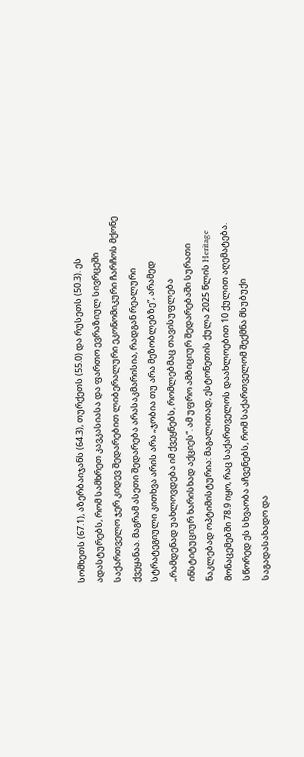სომხეთს (67.1), აზერბაიჯანს (64.3), თურქეთს (55.0) და რუსეთს (50.3). ეს ადასტურებს, რომ სამხრეთ კავკასიასა და ფართო ევრაზიულ სივრცეში საქართველო ჯერ კიდევ შედარებით ლიბერალური ეკონომიკური ჩარჩოს მქონე ქვეყანაა. მაგრამ ასეთი შედარება არასაკმარისია, რადგან რეალური სტრატეგიული კითხვა არის არა „ჯობია თუ არა მეზობლებზე“, არამედ „რამდენად უახლოვდება იმ ქვეყნებს, რომლებმაც თავისუფლება ინსტიტუციურ ხარისხად აქციეს“. ამ უფრო ამბიციურ შედარებაში სურათი ნაკლებად ოპტიმისტურია: მაგალითად, ესტონეთის ქულა 2025 წლის Heritage მონაცემებში 78.9 იყო, რაც საქართველოს დაახლოებით 10 ქულით აღემატება. სწორედ ეს სხვაობა აჩვენებს, რომ საქართველომ შექმნა მსუბუქი საგადასახადო და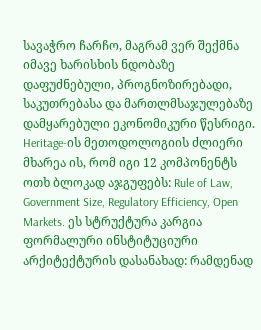სავაჭრო ჩარჩო, მაგრამ ვერ შექმნა იმავე ხარისხის ნდობაზე დაფუძნებული, პროგნოზირებადი, საკუთრებასა და მართლმსაჯულებაზე დამყარებული ეკონომიკური წესრიგი.
Heritage-ის მეთოდოლოგიის ძლიერი მხარეა ის, რომ იგი 12 კომპონენტს ოთხ ბლოკად აჯგუფებს: Rule of Law, Government Size, Regulatory Efficiency, Open Markets. ეს სტრუქტურა კარგია ფორმალური ინსტიტუციური არქიტექტურის დასანახად: რამდენად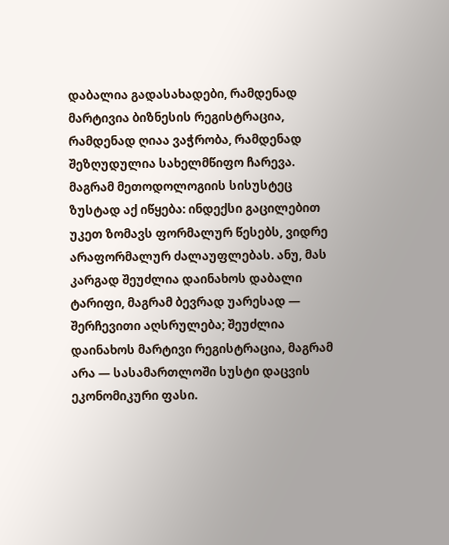დაბალია გადასახადები, რამდენად მარტივია ბიზნესის რეგისტრაცია, რამდენად ღიაა ვაჭრობა, რამდენად შეზღუდულია სახელმწიფო ჩარევა. მაგრამ მეთოდოლოგიის სისუსტეც ზუსტად აქ იწყება: ინდექსი გაცილებით უკეთ ზომავს ფორმალურ წესებს, ვიდრე არაფორმალურ ძალაუფლებას. ანუ, მას კარგად შეუძლია დაინახოს დაბალი ტარიფი, მაგრამ ბევრად უარესად — შერჩევითი აღსრულება; შეუძლია დაინახოს მარტივი რეგისტრაცია, მაგრამ არა — სასამართლოში სუსტი დაცვის ეკონომიკური ფასი.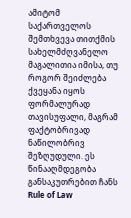ამიტომ საქართველოს შემთხვევა თითქმის სახელმძღვანელო მაგალითია იმისა, თუ როგორ შეიძლება ქვეყანა იყოს ფორმალურად თავისუფალი, მაგრამ ფაქტობრივად ნაწილობრივ შეზღუდული. ეს წინააღმდეგობა განსაკუთრებით ჩანს Rule of Law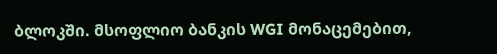ბლოკში. მსოფლიო ბანკის WGI მონაცემებით,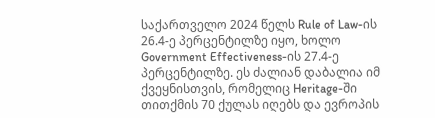საქართველო 2024 წელს Rule of Law-ის 26.4-ე პერცენტილზე იყო, ხოლო Government Effectiveness-ის 27.4-ე პერცენტილზე. ეს ძალიან დაბალია იმ ქვეყნისთვის, რომელიც Heritage-ში თითქმის 70 ქულას იღებს და ევროპის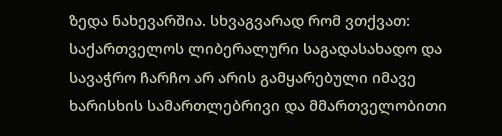ზედა ნახევარშია. სხვაგვარად რომ ვთქვათ: საქართველოს ლიბერალური საგადასახადო და სავაჭრო ჩარჩო არ არის გამყარებული იმავე ხარისხის სამართლებრივი და მმართველობითი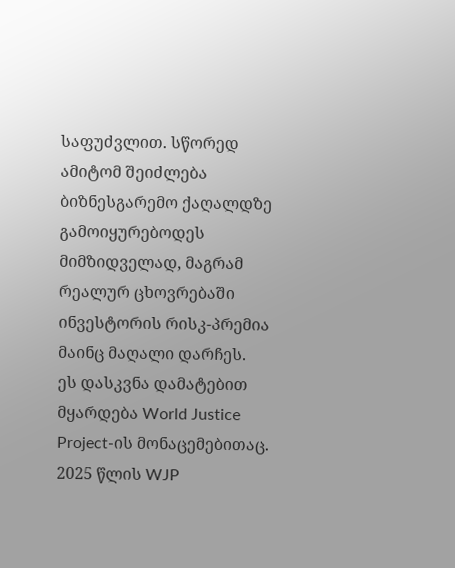საფუძვლით. სწორედ ამიტომ შეიძლება ბიზნესგარემო ქაღალდზე გამოიყურებოდეს მიმზიდველად, მაგრამ რეალურ ცხოვრებაში ინვესტორის რისკ-პრემია მაინც მაღალი დარჩეს.
ეს დასკვნა დამატებით მყარდება World Justice Project-ის მონაცემებითაც. 2025 წლის WJP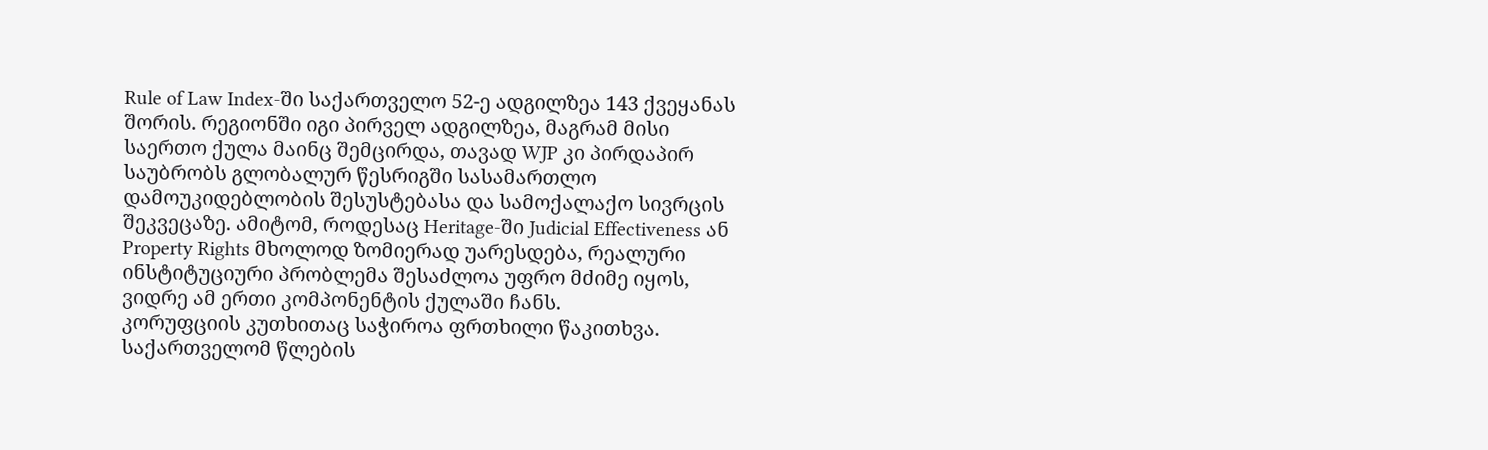Rule of Law Index-ში საქართველო 52-ე ადგილზეა 143 ქვეყანას შორის. რეგიონში იგი პირველ ადგილზეა, მაგრამ მისი საერთო ქულა მაინც შემცირდა, თავად WJP კი პირდაპირ საუბრობს გლობალურ წესრიგში სასამართლო დამოუკიდებლობის შესუსტებასა და სამოქალაქო სივრცის შეკვეცაზე. ამიტომ, როდესაც Heritage-ში Judicial Effectiveness ან Property Rights მხოლოდ ზომიერად უარესდება, რეალური ინსტიტუციური პრობლემა შესაძლოა უფრო მძიმე იყოს, ვიდრე ამ ერთი კომპონენტის ქულაში ჩანს.
კორუფციის კუთხითაც საჭიროა ფრთხილი წაკითხვა. საქართველომ წლების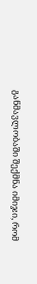განმავლობაში შექმნა იმიჯი, რომ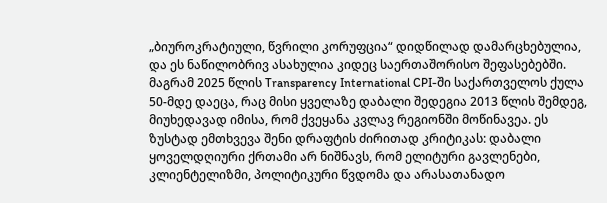„ბიუროკრატიული, წვრილი კორუფცია“ დიდწილად დამარცხებულია, და ეს ნაწილობრივ ასახულია კიდეც საერთაშორისო შეფასებებში. მაგრამ 2025 წლის Transparency International CPI-ში საქართველოს ქულა 50-მდე დაეცა, რაც მისი ყველაზე დაბალი შედეგია 2013 წლის შემდეგ, მიუხედავად იმისა, რომ ქვეყანა კვლავ რეგიონში მოწინავეა. ეს ზუსტად ემთხვევა შენი დრაფტის ძირითად კრიტიკას: დაბალი ყოველდღიური ქრთამი არ ნიშნავს, რომ ელიტური გავლენები, კლიენტელიზმი, პოლიტიკური წვდომა და არასათანადო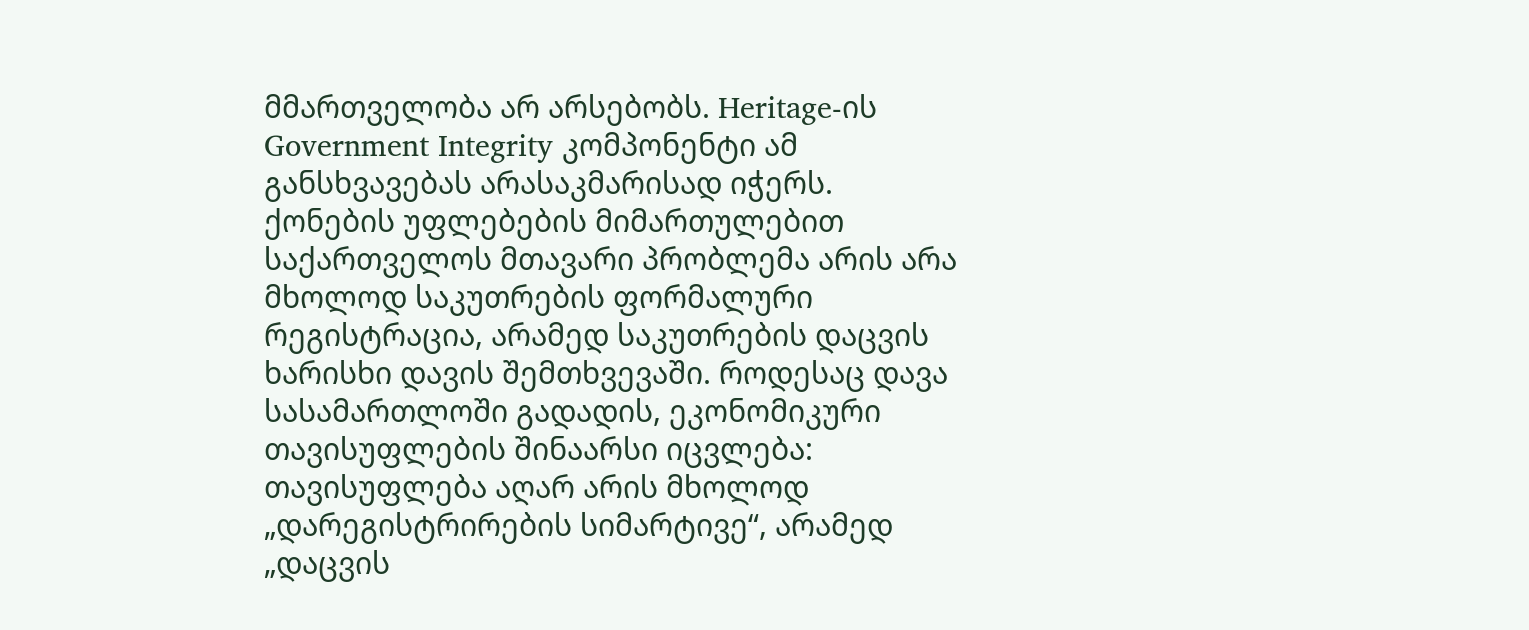მმართველობა არ არსებობს. Heritage-ის Government Integrity კომპონენტი ამ განსხვავებას არასაკმარისად იჭერს.
ქონების უფლებების მიმართულებით საქართველოს მთავარი პრობლემა არის არა მხოლოდ საკუთრების ფორმალური რეგისტრაცია, არამედ საკუთრების დაცვის ხარისხი დავის შემთხვევაში. როდესაც დავა სასამართლოში გადადის, ეკონომიკური თავისუფლების შინაარსი იცვლება: თავისუფლება აღარ არის მხოლოდ „დარეგისტრირების სიმარტივე“, არამედ „დაცვის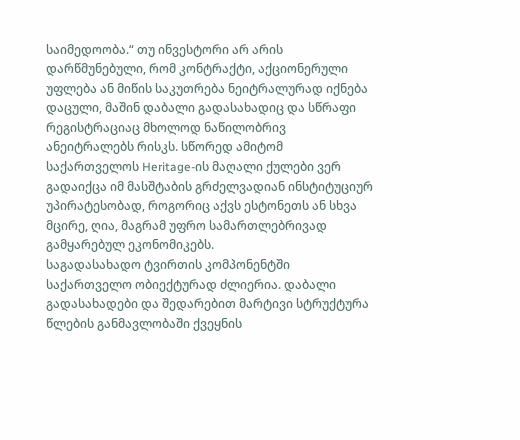საიმედოობა.“ თუ ინვესტორი არ არის დარწმუნებული, რომ კონტრაქტი, აქციონერული უფლება ან მიწის საკუთრება ნეიტრალურად იქნება დაცული, მაშინ დაბალი გადასახადიც და სწრაფი რეგისტრაციაც მხოლოდ ნაწილობრივ ანეიტრალებს რისკს. სწორედ ამიტომ საქართველოს Heritage-ის მაღალი ქულები ვერ გადაიქცა იმ მასშტაბის გრძელვადიან ინსტიტუციურ უპირატესობად, როგორიც აქვს ესტონეთს ან სხვა მცირე, ღია, მაგრამ უფრო სამართლებრივად გამყარებულ ეკონომიკებს.
საგადასახადო ტვირთის კომპონენტში საქართველო ობიექტურად ძლიერია. დაბალი გადასახადები და შედარებით მარტივი სტრუქტურა წლების განმავლობაში ქვეყნის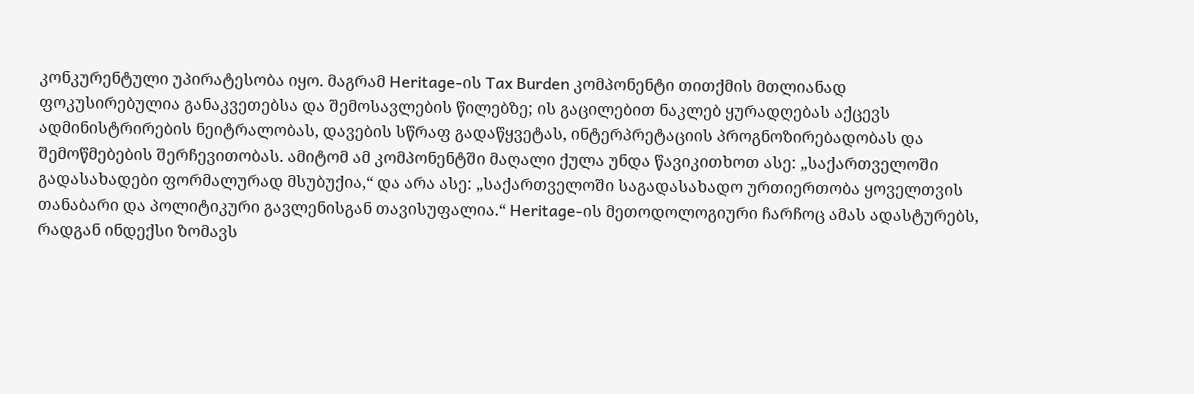კონკურენტული უპირატესობა იყო. მაგრამ Heritage-ის Tax Burden კომპონენტი თითქმის მთლიანად ფოკუსირებულია განაკვეთებსა და შემოსავლების წილებზე; ის გაცილებით ნაკლებ ყურადღებას აქცევს ადმინისტრირების ნეიტრალობას, დავების სწრაფ გადაწყვეტას, ინტერპრეტაციის პროგნოზირებადობას და შემოწმებების შერჩევითობას. ამიტომ ამ კომპონენტში მაღალი ქულა უნდა წავიკითხოთ ასე: „საქართველოში გადასახადები ფორმალურად მსუბუქია,“ და არა ასე: „საქართველოში საგადასახადო ურთიერთობა ყოველთვის თანაბარი და პოლიტიკური გავლენისგან თავისუფალია.“ Heritage-ის მეთოდოლოგიური ჩარჩოც ამას ადასტურებს, რადგან ინდექსი ზომავს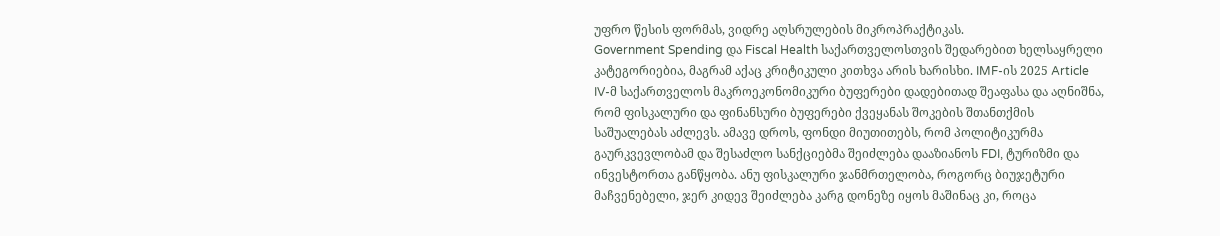უფრო წესის ფორმას, ვიდრე აღსრულების მიკროპრაქტიკას.
Government Spending და Fiscal Health საქართველოსთვის შედარებით ხელსაყრელი კატეგორიებია, მაგრამ აქაც კრიტიკული კითხვა არის ხარისხი. IMF-ის 2025 Article IV-მ საქართველოს მაკროეკონომიკური ბუფერები დადებითად შეაფასა და აღნიშნა, რომ ფისკალური და ფინანსური ბუფერები ქვეყანას შოკების შთანთქმის საშუალებას აძლევს. ამავე დროს, ფონდი მიუთითებს, რომ პოლიტიკურმა გაურკვევლობამ და შესაძლო სანქციებმა შეიძლება დააზიანოს FDI, ტურიზმი და ინვესტორთა განწყობა. ანუ ფისკალური ჯანმრთელობა, როგორც ბიუჯეტური მაჩვენებელი, ჯერ კიდევ შეიძლება კარგ დონეზე იყოს მაშინაც კი, როცა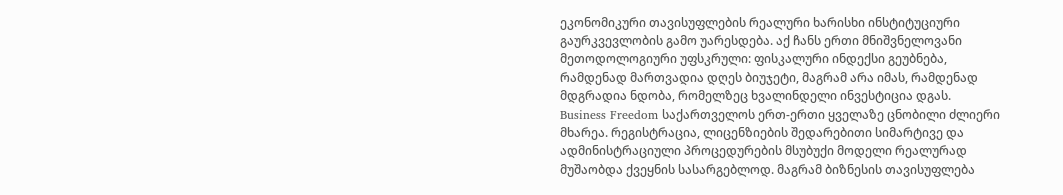ეკონომიკური თავისუფლების რეალური ხარისხი ინსტიტუციური გაურკვევლობის გამო უარესდება. აქ ჩანს ერთი მნიშვნელოვანი მეთოდოლოგიური უფსკრული: ფისკალური ინდექსი გეუბნება, რამდენად მართვადია დღეს ბიუჯეტი, მაგრამ არა იმას, რამდენად მდგრადია ნდობა, რომელზეც ხვალინდელი ინვესტიცია დგას.
Business Freedom საქართველოს ერთ-ერთი ყველაზე ცნობილი ძლიერი მხარეა. რეგისტრაცია, ლიცენზიების შედარებითი სიმარტივე და ადმინისტრაციული პროცედურების მსუბუქი მოდელი რეალურად მუშაობდა ქვეყნის სასარგებლოდ. მაგრამ ბიზნესის თავისუფლება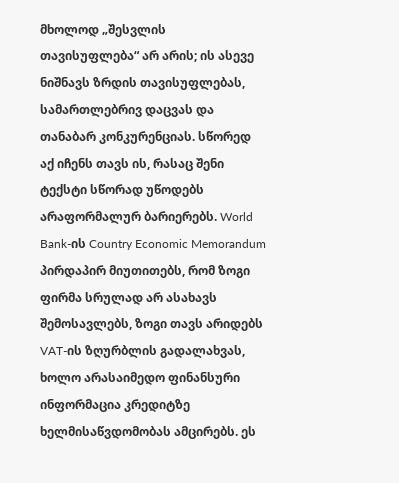მხოლოდ „შესვლის თავისუფლება“ არ არის; ის ასევე ნიშნავს ზრდის თავისუფლებას, სამართლებრივ დაცვას და თანაბარ კონკურენციას. სწორედ აქ იჩენს თავს ის, რასაც შენი ტექსტი სწორად უწოდებს არაფორმალურ ბარიერებს. World Bank-ის Country Economic Memorandum პირდაპირ მიუთითებს, რომ ზოგი ფირმა სრულად არ ასახავს შემოსავლებს, ზოგი თავს არიდებს VAT-ის ზღურბლის გადალახვას, ხოლო არასაიმედო ფინანსური ინფორმაცია კრედიტზე ხელმისაწვდომობას ამცირებს. ეს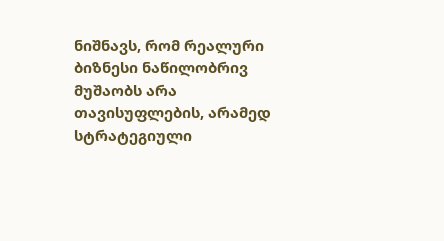ნიშნავს, რომ რეალური ბიზნესი ნაწილობრივ მუშაობს არა თავისუფლების, არამედ სტრატეგიული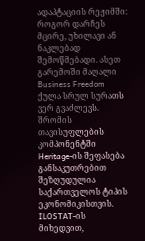ადაპტაციის რეჟიმში: როგორ დარჩეს მცირე, უხილავი ან ნაკლებად შემოწმებადი. ასეთ გარემოში მაღალი Business Freedom ქულა სრულ სურათს ვერ გვაძლევს.
შრომის თავისუფლების კომპონენტში Heritage-ის შეფასება განსაკუთრებით შეზღუდულია საქართველოს ტიპის ეკონომიკისთვის. ILOSTAT-ის მიხედვით,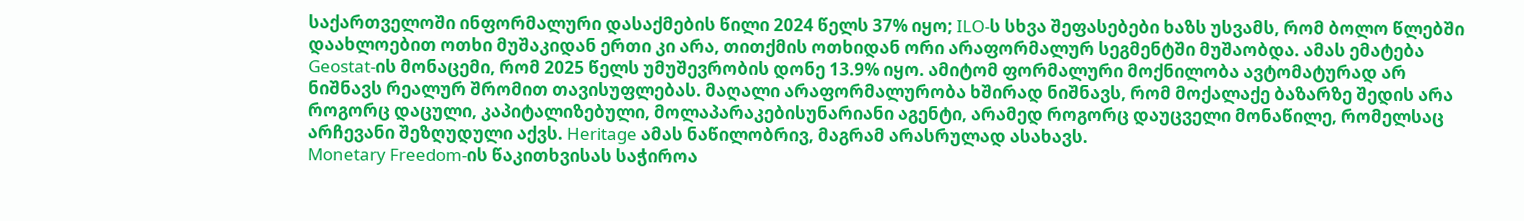საქართველოში ინფორმალური დასაქმების წილი 2024 წელს 37% იყო; ILO-ს სხვა შეფასებები ხაზს უსვამს, რომ ბოლო წლებში დაახლოებით ოთხი მუშაკიდან ერთი კი არა, თითქმის ოთხიდან ორი არაფორმალურ სეგმენტში მუშაობდა. ამას ემატება Geostat-ის მონაცემი, რომ 2025 წელს უმუშევრობის დონე 13.9% იყო. ამიტომ ფორმალური მოქნილობა ავტომატურად არ ნიშნავს რეალურ შრომით თავისუფლებას. მაღალი არაფორმალურობა ხშირად ნიშნავს, რომ მოქალაქე ბაზარზე შედის არა როგორც დაცული, კაპიტალიზებული, მოლაპარაკებისუნარიანი აგენტი, არამედ როგორც დაუცველი მონაწილე, რომელსაც არჩევანი შეზღუდული აქვს. Heritage ამას ნაწილობრივ, მაგრამ არასრულად ასახავს.
Monetary Freedom-ის წაკითხვისას საჭიროა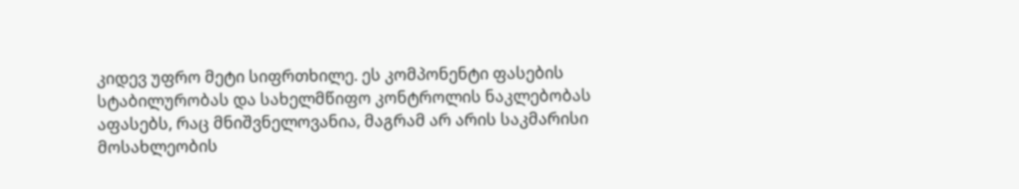კიდევ უფრო მეტი სიფრთხილე. ეს კომპონენტი ფასების სტაბილურობას და სახელმწიფო კონტროლის ნაკლებობას აფასებს, რაც მნიშვნელოვანია, მაგრამ არ არის საკმარისი მოსახლეობის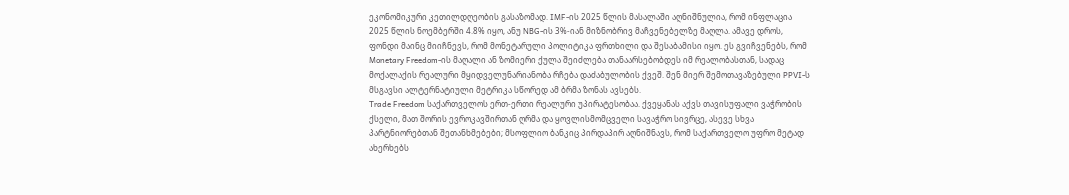ეკონომიკური კეთილდღეობის გასაზომად. IMF-ის 2025 წლის მასალაში აღნიშნულია, რომ ინფლაცია 2025 წლის ნოემბერში 4.8% იყო, ანუ NBG-ის 3%-იან მიზნობრივ მაჩვენებელზე მაღლა. ამავე დროს, ფონდი მაინც მიიჩნევს, რომ მონეტარული პოლიტიკა ფრთხილი და შესაბამისი იყო. ეს გვიჩვენებს, რომ Monetary Freedom-ის მაღალი ან ზომიერი ქულა შეიძლება თანაარსებობდეს იმ რეალობასთან, სადაც მოქალაქის რეალური მყიდველუნარიანობა რჩება დაძაბულობის ქვეშ. შენ მიერ შემოთავაზებული PPVI-ს მსგავსი ალტერნატიული მეტრიკა სწორედ ამ ბრმა ზონას ავსებს.
Trade Freedom საქართველოს ერთ-ერთი რეალური უპირატესობაა. ქვეყანას აქვს თავისუფალი ვაჭრობის ქსელი, მათ შორის ევროკავშირთან ღრმა და ყოვლისმომცველი სავაჭრო სივრცე, ასევე სხვა პარტნიორებთან შეთანხმებები; მსოფლიო ბანკიც პირდაპირ აღნიშნავს, რომ საქართველო უფრო მეტად ახერხებს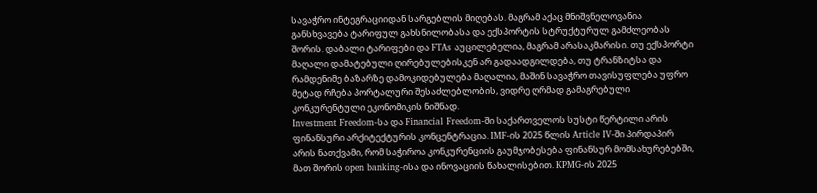სავაჭრო ინტეგრაციიდან სარგებლის მიღებას. მაგრამ აქაც მნიშვნელოვანია განსხვავება ტარიფულ გახსნილობასა და ექსპორტის სტრუქტურულ გამძლეობას შორის. დაბალი ტარიფები და FTAs აუცილებელია, მაგრამ არასაკმარისი. თუ ექსპორტი მაღალი დამატებული ღირებულებისკენ არ გადაადგილდება, თუ ტრანზიტსა და რამდენიმე ბაზარზე დამოკიდებულება მაღალია, მაშინ სავაჭრო თავისუფლება უფრო მეტად რჩება პორტალური შესაძლებლობის, ვიდრე ღრმად გამაგრებული კონკურენტული ეკონომიკის ნიშნად.
Investment Freedom-სა და Financial Freedom-ში საქართველოს სუსტი წერტილი არის ფინანსური არქიტექტურის კონცენტრაცია. IMF-ის 2025 წლის Article IV-ში პირდაპირ არის ნათქვამი, რომ საჭიროა კონკურენციის გაუმჯობესება ფინანსურ მომსახურებებში, მათ შორის open banking-ისა და ინოვაციის წახალისებით. KPMG-ის 2025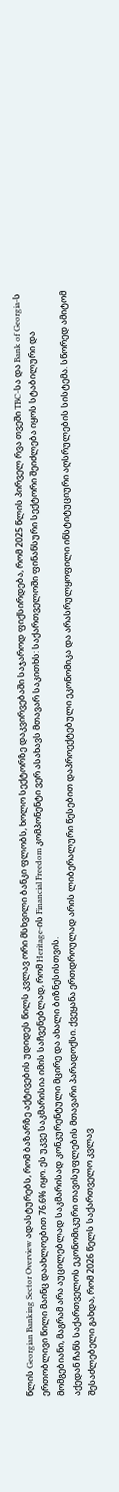წლის Georgian Banking Sector Overview ადასტურებს, რომ ბაზარზე აქტივების უდიდეს წილს კვლავ ორი მსხვილი ბანკი ფლობს, ხოლო სექტორზე დაკვირვებაში საჯაროდ ფიქსირდება, რომ 2025 წლის პირველ რვა თვეში TBC-სა და Bank of Georgia-ს ერთობლივი წილი მაინც დაახლოებით 76.6% იყო. ეს უკვე საკმარისია იმის საჩვენებლად, რომ Heritage-ის Financial Freedom კომპონენტი ვერ ასახავს მთავარ საკითხს: საქართველოში ფინანსური სექტორი შეიძლება იყოს სტაბილური და მომგებიანი, მაგრამ არა აუცილებლად საკმარისად კონკურენტული მცირე და ახალი ბიზნესისთვის.
აქედან ჩანს საქართველოს ეკონომიკური თავისუფლების მთავარი პარადოქსი. ქვეყანა ერთდროულად არის ლიბერალური წესებით დაპროექტებული ეკონომიკა და არასრულყოფილი ინსტიტუციური აღსრულების სისტემა. სწორედ ამიტომ შესაძლებელი გახდა, რომ 2026 წელს საქართველო კვლავ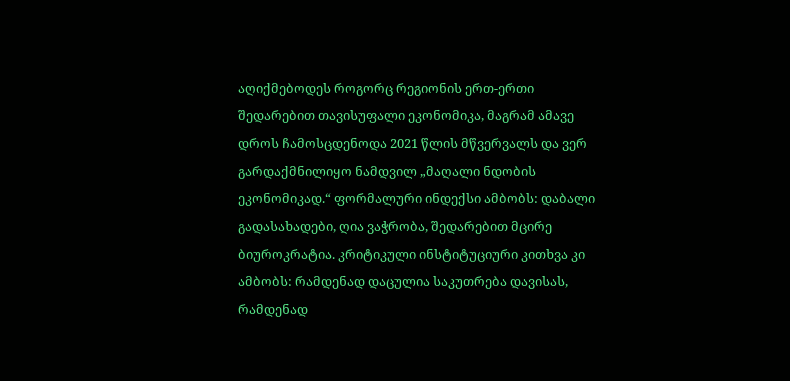აღიქმებოდეს როგორც რეგიონის ერთ-ერთი შედარებით თავისუფალი ეკონომიკა, მაგრამ ამავე დროს ჩამოსცდენოდა 2021 წლის მწვერვალს და ვერ გარდაქმნილიყო ნამდვილ „მაღალი ნდობის ეკონომიკად.“ ფორმალური ინდექსი ამბობს: დაბალი გადასახადები, ღია ვაჭრობა, შედარებით მცირე ბიუროკრატია. კრიტიკული ინსტიტუციური კითხვა კი ამბობს: რამდენად დაცულია საკუთრება დავისას, რამდენად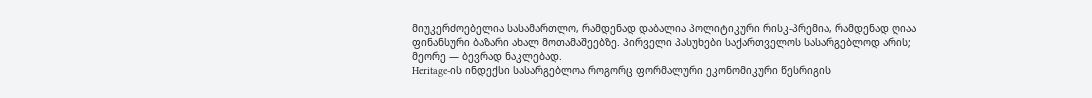მიუკერძოებელია სასამართლო, რამდენად დაბალია პოლიტიკური რისკ-პრემია, რამდენად ღიაა ფინანსური ბაზარი ახალ მოთამაშეებზე. პირველი პასუხები საქართველოს სასარგებლოდ არის; მეორე — ბევრად ნაკლებად.
Heritage-ის ინდექსი სასარგებლოა როგორც ფორმალური ეკონომიკური წესრიგის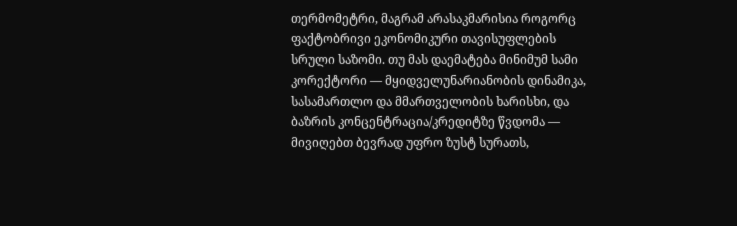თერმომეტრი, მაგრამ არასაკმარისია როგორც ფაქტობრივი ეკონომიკური თავისუფლების სრული საზომი. თუ მას დაემატება მინიმუმ სამი კორექტორი — მყიდველუნარიანობის დინამიკა, სასამართლო და მმართველობის ხარისხი, და ბაზრის კონცენტრაცია/კრედიტზე წვდომა — მივიღებთ ბევრად უფრო ზუსტ სურათს,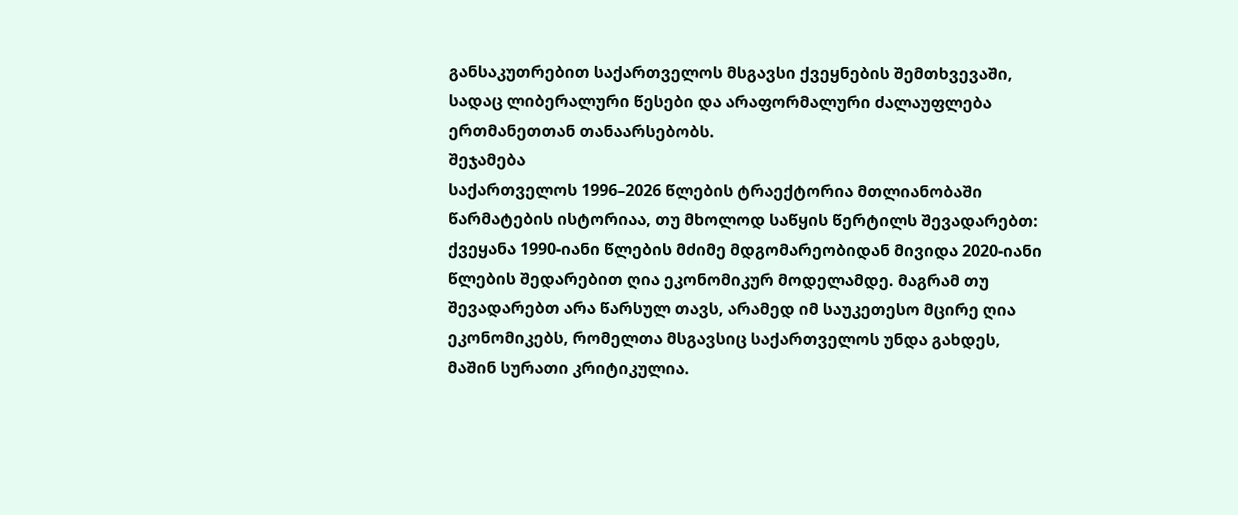განსაკუთრებით საქართველოს მსგავსი ქვეყნების შემთხვევაში, სადაც ლიბერალური წესები და არაფორმალური ძალაუფლება ერთმანეთთან თანაარსებობს.
შეჯამება
საქართველოს 1996–2026 წლების ტრაექტორია მთლიანობაში წარმატების ისტორიაა, თუ მხოლოდ საწყის წერტილს შევადარებთ: ქვეყანა 1990-იანი წლების მძიმე მდგომარეობიდან მივიდა 2020-იანი წლების შედარებით ღია ეკონომიკურ მოდელამდე. მაგრამ თუ შევადარებთ არა წარსულ თავს, არამედ იმ საუკეთესო მცირე ღია ეკონომიკებს, რომელთა მსგავსიც საქართველოს უნდა გახდეს, მაშინ სურათი კრიტიკულია.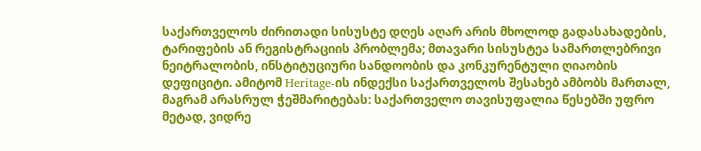საქართველოს ძირითადი სისუსტე დღეს აღარ არის მხოლოდ გადასახადების, ტარიფების ან რეგისტრაციის პრობლემა; მთავარი სისუსტეა სამართლებრივი ნეიტრალობის, ინსტიტუციური სანდოობის და კონკურენტული ღიაობის დეფიციტი. ამიტომ Heritage-ის ინდექსი საქართველოს შესახებ ამბობს მართალ, მაგრამ არასრულ ჭეშმარიტებას: საქართველო თავისუფალია წესებში უფრო მეტად, ვიდრე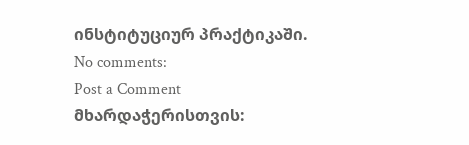ინსტიტუციურ პრაქტიკაში.
No comments:
Post a Comment
მხარდაჭერისთვის: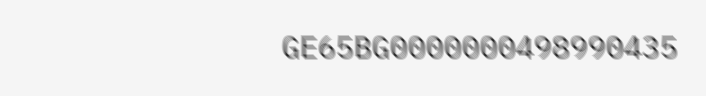GE65BG0000000498990435